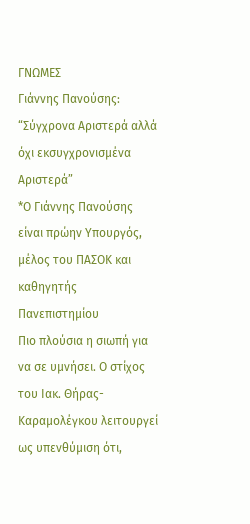ΓΝΩΜΕΣ
Γιάννης Πανούσης: “Σύγχρονα Αριστερά αλλά όχι εκσυγχρονισμένα Αριστερά”
*Ο Γιάννης Πανούσης είναι πρώην Υπουργός, μέλος του ΠΑΣΟΚ και καθηγητής Πανεπιστημίου
Πιο πλούσια η σιωπή για να σε υμνήσει. Ο στίχος του Ιακ. Θήρας-Καραμολέγκου λειτουργεί ως υπενθύμιση ότι,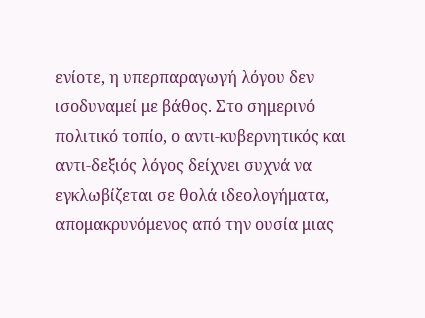ενίοτε, η υπερπαραγωγή λόγου δεν ισοδυναμεί με βάθος. Στο σημερινό πολιτικό τοπίο, ο αντι-κυβερνητικός και αντι-δεξιός λόγος δείχνει συχνά να εγκλωβίζεται σε θολά ιδεολογήματα, απομακρυνόμενος από την ουσία μιας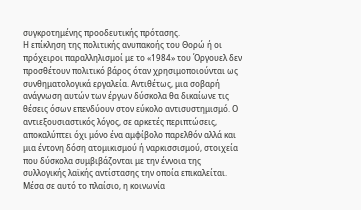συγκροτημένης προοδευτικής πρότασης.
Η επίκληση της πολιτικής ανυπακοής του Θορώ ή οι πρόχειροι παραλληλισμοί με το «1984» του Όργουελ δεν προσθέτουν πολιτικό βάρος όταν χρησιμοποιούνται ως συνθηματολογικά εργαλεία. Αντιθέτως, μια σοβαρή ανάγνωση αυτών των έργων δύσκολα θα δικαίωνε τις θέσεις όσων επενδύουν στον εύκολο αντισυστημισμό. Ο αντιεξουσιαστικός λόγος, σε αρκετές περιπτώσεις, αποκαλύπτει όχι μόνο ένα αμφίβολο παρελθόν αλλά και μια έντονη δόση ατομικισμού ή ναρκισσισμού, στοιχεία που δύσκολα συμβιβάζονται με την έννοια της συλλογικής λαϊκής αντίστασης την οποία επικαλείται.
Μέσα σε αυτό το πλαίσιο, η κοινωνία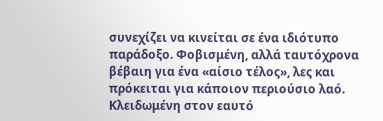συνεχίζει να κινείται σε ένα ιδιότυπο παράδοξο. Φοβισμένη, αλλά ταυτόχρονα βέβαιη για ένα «αίσιο τέλος», λες και πρόκειται για κάποιον περιούσιο λαό. Κλειδωμένη στον εαυτό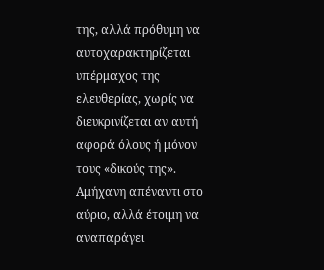της, αλλά πρόθυμη να αυτοχαρακτηρίζεται υπέρμαχος της ελευθερίας, χωρίς να διευκρινίζεται αν αυτή αφορά όλους ή μόνον τους «δικούς της». Αμήχανη απέναντι στο αύριο, αλλά έτοιμη να αναπαράγει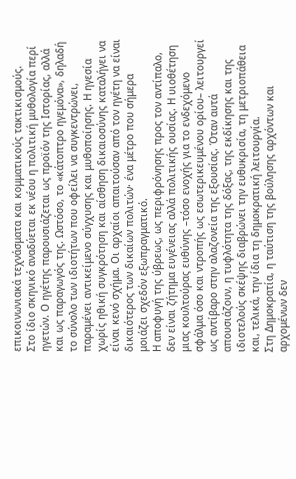επικοινωνιακά τεχνάσματα και κομματικούς τακτικισμούς.
Στο ίδιο σκηνικό αναδύεται εκ νέου η πολιτική μυθολογία περί ηγετών. Ο ηγέτης παρουσιάζεται ως προϊόν της Ιστορίας, αλλά και ως παραγωγός της. Ωστόσο, το «κάτοπτρο ηγεμόνα», δηλαδή το σύνολο των ιδιοτήτων που οφείλει να συγκεντρώνει, παραμένει αντικείμενο σύγχυσης και μυθοποίησης. Η ηγεσία χωρίς ηθική συγκρότηση και αίσθηση δικαιοσύνης καταλήγει να είναι κενό σχήμα. Οι αρχαίοι απαιτούσαν από τον ηγέτη να είναι δικαιότερος των δικαίων πολιτών· ένα μέτρο που σήμερα μοιάζει σχεδόν εξωπραγματικό.
Η αποφυγή της ύβρεως, ως περιφρόνησης προς τον αντίπαλο, δεν είναι ζήτημα ευγένειας αλλά πολιτικής ουσίας. Η υιοθέτηση μιας κουλτούρας ευθύνης –τόσο ενοχής για το ενδεχόμενο σφάλμα όσο και ντροπής ως εσωτερικευμένου ορίου– λειτουργεί ως αντίβαρο στην αλαζονεία της εξουσίας. Όταν αυτά απουσιάζουν, η τυφλότητα της δόξας, της εκδίκησης και της ιδιοτελούς σκέψης διαβρώνει την ευθυκρισία, τη μετριοπάθεια και, τελικά, την ίδια τη δημοκρατική λειτουργία.
Στη Δημοκρατία, η ταύτιση της βούλησης αρχόντων και αρχομένων δεν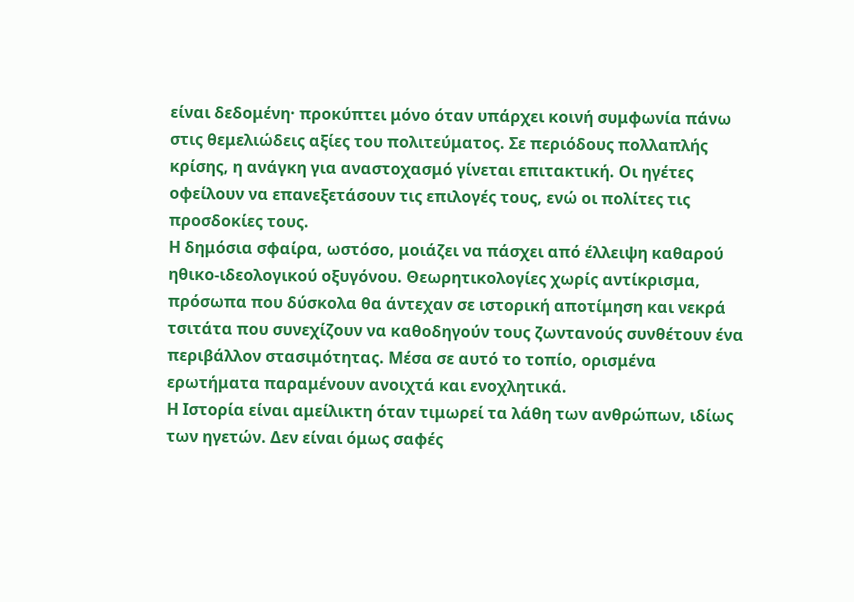είναι δεδομένη· προκύπτει μόνο όταν υπάρχει κοινή συμφωνία πάνω στις θεμελιώδεις αξίες του πολιτεύματος. Σε περιόδους πολλαπλής κρίσης, η ανάγκη για αναστοχασμό γίνεται επιτακτική. Οι ηγέτες οφείλουν να επανεξετάσουν τις επιλογές τους, ενώ οι πολίτες τις προσδοκίες τους.
Η δημόσια σφαίρα, ωστόσο, μοιάζει να πάσχει από έλλειψη καθαρού ηθικο-ιδεολογικού οξυγόνου. Θεωρητικολογίες χωρίς αντίκρισμα, πρόσωπα που δύσκολα θα άντεχαν σε ιστορική αποτίμηση και νεκρά τσιτάτα που συνεχίζουν να καθοδηγούν τους ζωντανούς συνθέτουν ένα περιβάλλον στασιμότητας. Μέσα σε αυτό το τοπίο, ορισμένα ερωτήματα παραμένουν ανοιχτά και ενοχλητικά.
Η Ιστορία είναι αμείλικτη όταν τιμωρεί τα λάθη των ανθρώπων, ιδίως των ηγετών. Δεν είναι όμως σαφές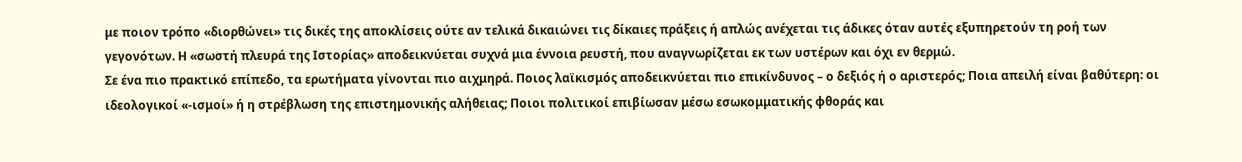με ποιον τρόπο «διορθώνει» τις δικές της αποκλίσεις ούτε αν τελικά δικαιώνει τις δίκαιες πράξεις ή απλώς ανέχεται τις άδικες όταν αυτές εξυπηρετούν τη ροή των γεγονότων. Η «σωστή πλευρά της Ιστορίας» αποδεικνύεται συχνά μια έννοια ρευστή, που αναγνωρίζεται εκ των υστέρων και όχι εν θερμώ.
Σε ένα πιο πρακτικό επίπεδο, τα ερωτήματα γίνονται πιο αιχμηρά. Ποιος λαϊκισμός αποδεικνύεται πιο επικίνδυνος – ο δεξιός ή ο αριστερός; Ποια απειλή είναι βαθύτερη: οι ιδεολογικοί «-ισμοί» ή η στρέβλωση της επιστημονικής αλήθειας; Ποιοι πολιτικοί επιβίωσαν μέσω εσωκομματικής φθοράς και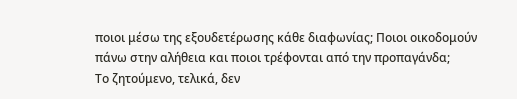ποιοι μέσω της εξουδετέρωσης κάθε διαφωνίας; Ποιοι οικοδομούν πάνω στην αλήθεια και ποιοι τρέφονται από την προπαγάνδα;
Το ζητούμενο, τελικά, δεν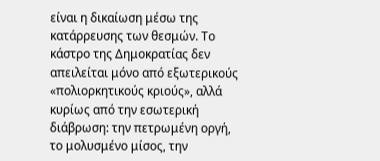είναι η δικαίωση μέσω της κατάρρευσης των θεσμών. Το κάστρο της Δημοκρατίας δεν απειλείται μόνο από εξωτερικούς «πολιορκητικούς κριούς», αλλά κυρίως από την εσωτερική διάβρωση: την πετρωμένη οργή, το μολυσμένο μίσος, την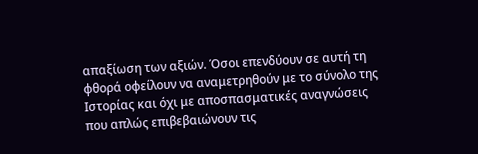απαξίωση των αξιών. Όσοι επενδύουν σε αυτή τη φθορά οφείλουν να αναμετρηθούν με το σύνολο της Ιστορίας και όχι με αποσπασματικές αναγνώσεις που απλώς επιβεβαιώνουν τις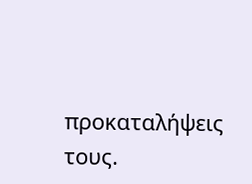προκαταλήψεις τους.